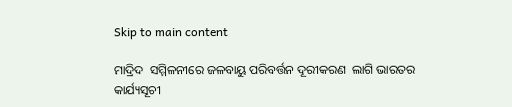Skip to main content

ମାଦ୍ରିଦ  ସମ୍ମିଳନୀରେ ଜଳବାୟୁ ପରିବର୍ତ୍ତନ ଦୂରୀକରଣ  ଲାଗି ଭାରତର କାର୍ଯ୍ୟସୂଚୀ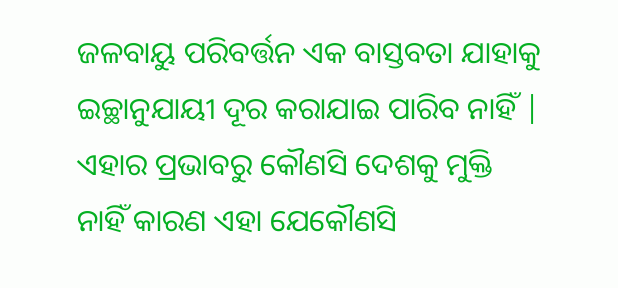ଜଳବାୟୁ ପରିବର୍ତ୍ତନ ଏକ ବାସ୍ତବତା ଯାହାକୁ ଇଚ୍ଛାନୁଯାୟୀ ଦୂର କରାଯାଇ ପାରିବ ନାହିଁ | ଏହାର ପ୍ରଭାବରୁ କୌଣସି ଦେଶକୁ ମୁକ୍ତି ନାହିଁ କାରଣ ଏହା ଯେକୌଣସି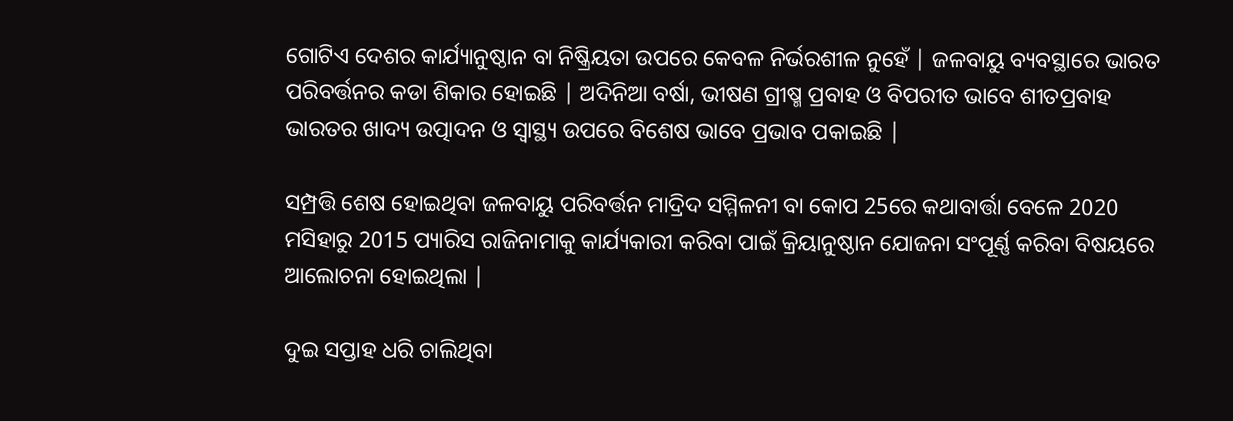ଗୋଟିଏ ଦେଶର କାର୍ଯ୍ୟାନୁଷ୍ଠାନ ବା ନିଷ୍କ୍ରିୟତା ଉପରେ କେବଳ ନିର୍ଭରଶୀଳ ନୁହେଁ | ଜଳବାୟୁ ବ୍ୟବସ୍ଥାରେ ଭାରତ ପରିବର୍ତ୍ତନର କଡା ଶିକାର ହୋଇଛି | ଅଦିନିଆ ବର୍ଷା, ଭୀଷଣ ଗ୍ରୀଷ୍ମ ପ୍ରବାହ ଓ ବିପରୀତ ଭାବେ ଶୀତପ୍ରବାହ ଭାରତର ଖାଦ୍ୟ ଉତ୍ପାଦନ ଓ ସ୍ୱାସ୍ଥ୍ୟ ଉପରେ ବିଶେଷ ଭାବେ ପ୍ରଭାବ ପକାଇଛି |

ସମ୍ପ୍ରତ୍ତି ଶେଷ ହୋଇଥିବା ଜଳବାୟୁ ପରିବର୍ତ୍ତନ ମାଦ୍ରିଦ ସମ୍ମିଳନୀ ବା କୋପ 25ରେ କଥାବାର୍ତ୍ତା ବେଳେ 2020 ମସିହାରୁ 2015 ପ୍ୟାରିସ ରାଜିନାମାକୁ କାର୍ଯ୍ୟକାରୀ କରିବା ପାଇଁ କ୍ରିୟାନୁଷ୍ଠାନ ଯୋଜନା ସଂପୂର୍ଣ୍ଣ କରିବା ବିଷୟରେ ଆଲୋଚନା ହୋଇଥିଲା |

ଦୁଇ ସପ୍ତାହ ଧରି ଚାଲିଥିବା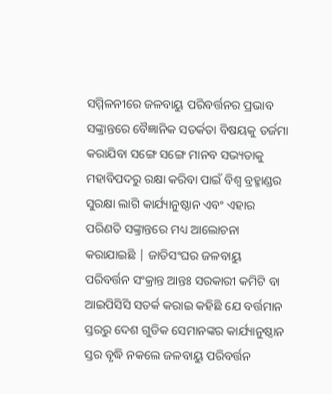ସମ୍ମିଳନୀରେ ଜଳବାୟୁ ପରିବର୍ତ୍ତନର ପ୍ରଭାବ ସଙ୍କ୍ରାନ୍ତରେ ବୈଜ୍ଞାନିକ ସତର୍କତା ବିଷୟକୁ ତର୍ଜମା କରାଯିବା ସଙ୍ଗେ ସଙ୍ଗେ ମାନବ ସଭ୍ୟତାକୁ ମହାବିପଦରୁ ରକ୍ଷା କରିବା ପାଇଁ ବିଶ୍ଵ ବ୍ରହ୍ମାଣ୍ଡର ସୁରକ୍ଷା ଲାଗି କାର୍ଯ୍ୟାନୁଷ୍ଠାନ ଏବଂ ଏହାର ପରିଣତି ସଙ୍କ୍ରାନ୍ତରେ ମଧ୍ୟ ଆଲୋଚନା କରାଯାଇଛି | ଜାତିସଂଘର ଜଳବାୟୁ ପରିବର୍ତ୍ତନ ସଂକ୍ରାନ୍ତ ଆନ୍ତଃ ସରକାରୀ କମିଟି ବା ଆଇପିସିସି ସତର୍କ କରାଇ କହିଛି ଯେ ବର୍ତ୍ତମାନ ସ୍ତରରୁ ଦେଶ ଗୁଡିକ ସେମାନଙ୍କର କାର୍ଯ୍ୟାନୁଷ୍ଠାନ ସ୍ତର ବୃଦ୍ଧି ନକଲେ ଜଳବାୟୁ ପରିବର୍ତ୍ତନ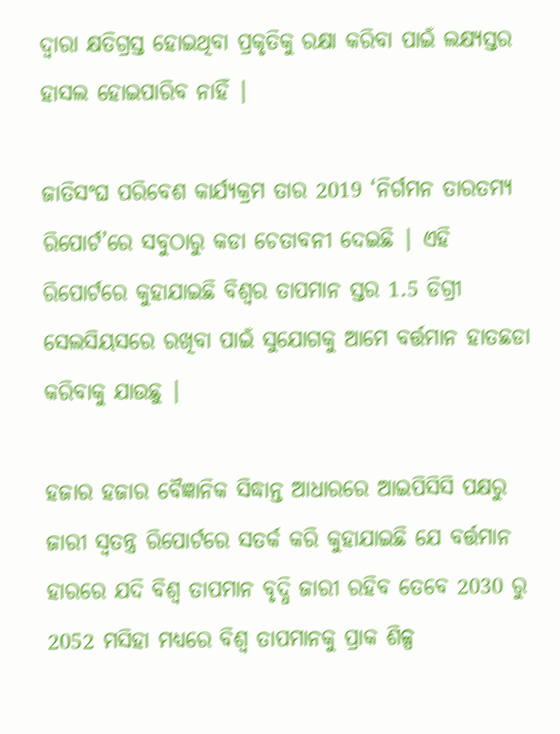ଦ୍ଵାରା କ୍ଷତିଗ୍ରସ୍ତ ହୋଇଥିବା ପ୍ରକୃତିକୁ ରକ୍ଷା କରିବା ପାଇଁ ଲକ୍ଷ୍ୟସ୍ତର ହାସଲ ହୋଇପାରିବ ନାହିଁ |

ଜାତିସଂଘ ପରିବେଶ କାର୍ଯ୍ୟକ୍ରମ ତାର 2019 ‘ନିର୍ଗମନ ତାରତମ୍ୟ ରିପୋର୍ଟ’ରେ ସବୁଠାରୁ କଡା ଚେତାବନୀ ଦେଇଛି | ଏହି ରିପୋର୍ଟରେ କୁହାଯାଇଛି ବିଶ୍ଵର ତାପମାନ ସ୍ତର 1.5 ଡିଗ୍ରୀ ସେଲସିୟସରେ ରଖିବା ପାଇଁ ସୁଯୋଗକୁ ଆମେ ବର୍ତ୍ତମାନ ହାତଛଡା କରିବାକୁ ଯାଉଛୁ |

ହଜାର ହଜାର ବୈଜ୍ଞାନିକ ସିଦ୍ଧାନ୍ତ ଆଧାରରେ ଆଇପିସିସି ପକ୍ଷରୁ ଜାରୀ ସ୍ଵତନ୍ତ୍ର ରିପୋର୍ଟରେ ସତର୍କ କରି କୁହାଯାଇଛି ଯେ ବର୍ତ୍ତମାନ ହାରରେ ଯଦି ବିଶ୍ଵ ତାପମାନ ବୃଦ୍ଧି ଜାରୀ ରହିବ ତେବେ 2030 ରୁ 2052 ମସିହା ମଧ୍ୟରେ ବିଶ୍ଵ ତାପମାନକୁ ପ୍ରାକ ଶିଳ୍ପ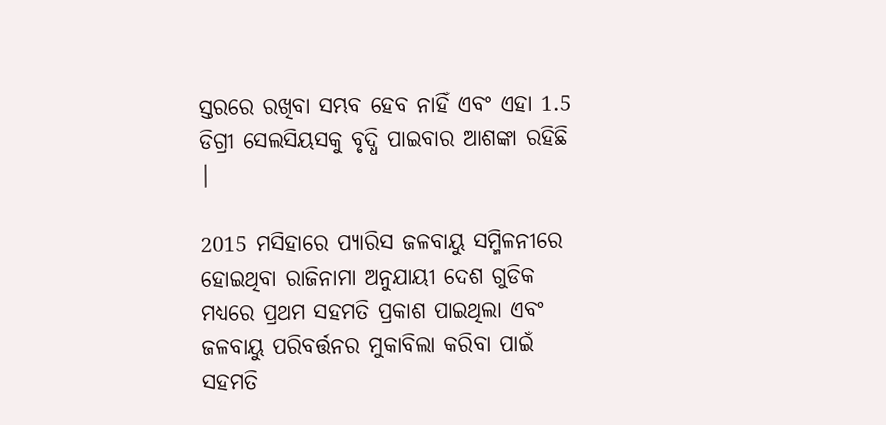ସ୍ତରରେ ରଖିବା ସମ୍ଭବ ହେବ ନାହିଁ ଏବଂ ଏହା 1.5 ଡିଗ୍ରୀ ସେଲସିୟସକୁ ବୃଦ୍ଧି ପାଇବାର ଆଶଙ୍କା ରହିଛି |

2015 ମସିହାରେ ପ୍ୟାରିସ ଜଳବାୟୁ ସମ୍ମିଳନୀରେ ହୋଇଥିବା ରାଜିନାମା ଅନୁଯାୟୀ ଦେଶ ଗୁଡିକ ମଧ୍ୟରେ ପ୍ରଥମ ସହମତି ପ୍ରକାଶ ପାଇଥିଲା ଏବଂ ଜଳବାୟୁ ପରିବର୍ତ୍ତନର ମୁକାବିଲା କରିବା ପାଇଁ ସହମତି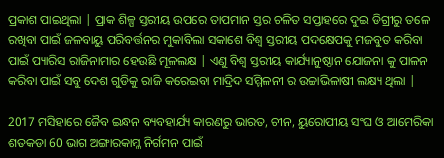ପ୍ରକାଶ ପାଇଥିଲା | ପ୍ରାକ ଶିଳ୍ପ ସ୍ତରୀୟ ଉପରେ ତାପମାନ ସ୍ତର ଚଳିତ ସପ୍ତାହରେ ଦୁଇ ଡିଗ୍ରୀରୁ ତଳେ ରଖିବା ପାଇଁ ଜଳବାୟୁ ପରିବର୍ତ୍ତନର ମୁକାବିଲା ସକାଶେ ବିଶ୍ଵ ସ୍ତରୀୟ ପଦକ୍ଷେପକୁ ମଜବୁତ କରିବା ପାଇଁ ପ୍ୟାରିସ ରାଜିନାମାର ହେଉଛି ମୂଳଲକ୍ଷ | ଏଣୁ ବିଶ୍ଵ ସ୍ତରୀୟ କାର୍ଯ୍ୟାନୁଷ୍ଠାନ ଯୋଜନା କୁ ପାଳନ କରିବା ପାଇଁ ସବୁ ଦେଶ ଗୁଡିକୁ ରାଜି କରେଇବା ମାଦ୍ରିଦ ସମ୍ମିଳନୀ ର ଉଚ୍ଚାଭିଳାଷୀ ଲକ୍ଷ୍ୟ ଥିଲା |

2017 ମସିହାରେ ଜୈବ ଇନ୍ଧନ ବ୍ୟବହାର୍ଯ୍ୟ କାରଣରୁ ଭାରତ, ଚୀନ, ୟୁରୋପୀୟ ସଂଘ ଓ ଆମେରିକା ଶତକଡା 60 ଭାଗ ଅଙ୍ଗାରକାମ୍ଳ ନିର୍ଗମନ ପାଇଁ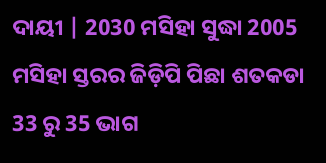ଦାୟୀ | 2030 ମସିହା ସୁଦ୍ଧା 2005 ମସିହା ସ୍ତରର ଜିଡ଼ିପି ପିଛା ଶତକଡା 33 ରୁ 35 ଭାଗ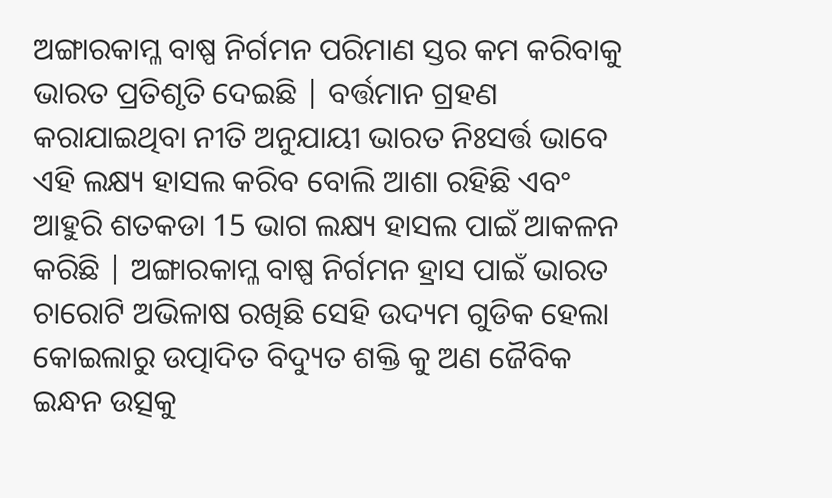ଅଙ୍ଗାରକାମ୍ଳ ବାଷ୍ପ ନିର୍ଗମନ ପରିମାଣ ସ୍ତର କମ କରିବାକୁ ଭାରତ ପ୍ରତିଶୃତି ଦେଇଛି | ବର୍ତ୍ତମାନ ଗ୍ରହଣ କରାଯାଇଥିବା ନୀତି ଅନୁଯାୟୀ ଭାରତ ନିଃସର୍ତ୍ତ ଭାବେ ଏହି ଲକ୍ଷ୍ୟ ହାସଲ କରିବ ବୋଲି ଆଶା ରହିଛି ଏବଂ ଆହୁରି ଶତକଡା 15 ଭାଗ ଲକ୍ଷ୍ୟ ହାସଲ ପାଇଁ ଆକଳନ କରିଛି | ଅଙ୍ଗାରକାମ୍ଳ ବାଷ୍ପ ନିର୍ଗମନ ହ୍ରାସ ପାଇଁ ଭାରତ ଚାରୋଟି ଅଭିଳାଷ ରଖିଛି ସେହି ଉଦ୍ୟମ ଗୁଡିକ ହେଲା କୋଇଲାରୁ ଉତ୍ପାଦିତ ବିଦ୍ୟୁତ ଶକ୍ତି କୁ ଅଣ ଜୈବିକ ଇନ୍ଧନ ଉତ୍ସକୁ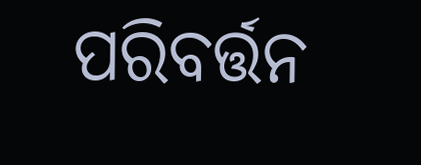ପରିବର୍ତ୍ତନ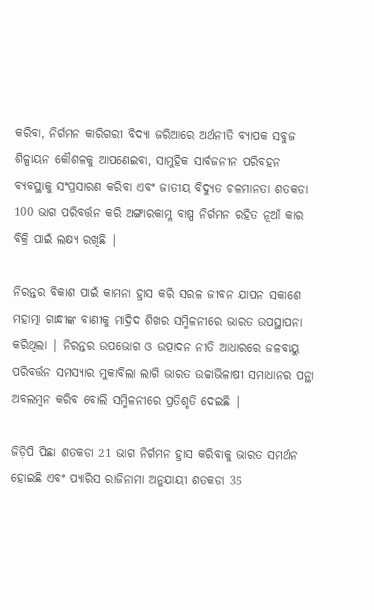କରିବା, ନିର୍ଗମନ କାରିଗରୀ ବିଦ୍ୟା ଜରିଆରେ ଅର୍ଥନୀତି ବ୍ୟାପକ ସବୁଜ ଶିଳ୍ପାୟନ କୌଶଳକୁ ଆପଣେଇବା, ସାମୁହିକ ସାର୍ବଜନୀନ ପରିବହନ ବ୍ୟବସ୍ଥାକୁ ସଂପ୍ରସାରଣ କରିବା ଏବଂ ଜାତୀୟ ବିଦ୍ୟୁତ ଚଳମାନତା ଶତକଡା 100 ଭାଗ ପରିବର୍ତ୍ତନ କରି ଅଙ୍ଗାରକାମ୍ଳ ବାଷ୍ପ ନିର୍ଗମନ ରହିତ ନୂଆଁ କାର ବିକ୍ରି ପାଇଁ ଲକ୍ଷ୍ୟ ରଖିଛି |

ନିରନ୍ତର ବିକାଶ ପାଇଁ କାମନା ହ୍ରାସ କରି ସରଳ ଜୀବନ ଯାପନ ସକାଶେ ମହାତ୍ମା ଗାନ୍ଧୀଙ୍କ ବାଣୀକୁ ମାଦ୍ରିଦ ଶିଖର ସମ୍ମିଳନୀରେ ଭାରତ ଉପସ୍ଥାପନା କରିଥିଲା | ନିରନ୍ତର ଉପଭୋଗ ଓ ଉତ୍ପାଦନ ନୀତି ଆଧାରରେ ଜଳବାୟୁ ପରିବର୍ତ୍ତନ ସମସ୍ୟାର ମୁକାବିଲା ଲାଗି ଭାରତ ଉଚ୍ଚାଭିଳାଷୀ ସମାଧାନର ପନ୍ଥା ଅବଲମ୍ବନ କରିବ ବୋଲି ସମ୍ମିଳନୀରେ ପ୍ରତିଶୃତି ଦେଇଛି |

ଜିଡ଼ିପି ପିଛା ଶତକଡା 21 ଭାଗ ନିର୍ଗମନ ହ୍ରାସ କରିବାକୁ ଭାରତ ସମର୍ଥନ ହୋଇଛି ଏବଂ ପ୍ୟାରିସ ରାଜିନାମା ଅନୁଯାୟୀ ଶତକଡା 35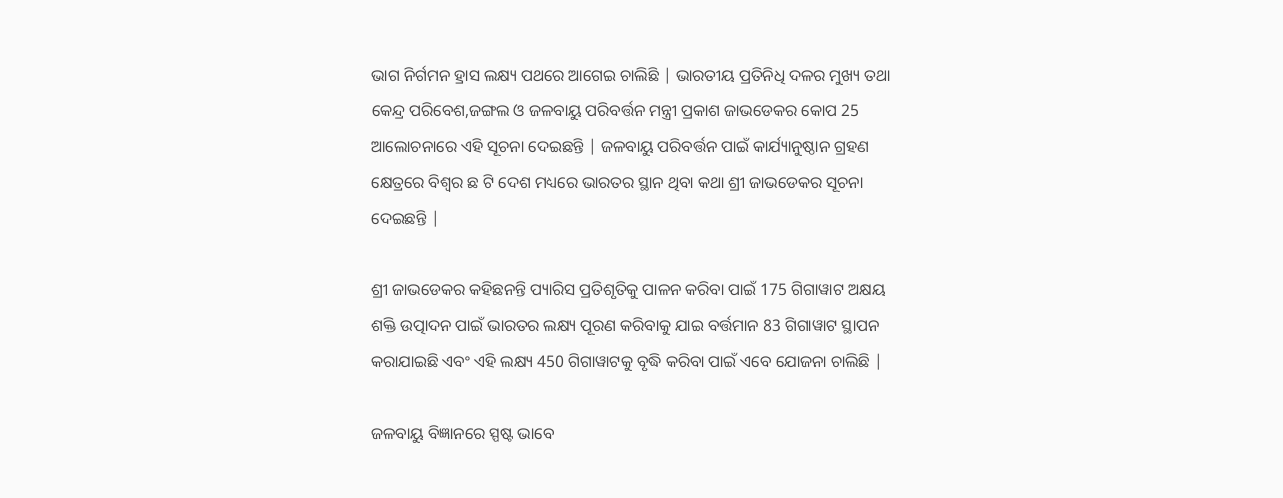ଭାଗ ନିର୍ଗମନ ହ୍ରାସ ଲକ୍ଷ୍ୟ ପଥରେ ଆଗେଇ ଚାଲିଛି | ଭାରତୀୟ ପ୍ରତିନିଧି ଦଳର ମୁଖ୍ୟ ତଥା କେନ୍ଦ୍ର ପରିବେଶ,ଜଙ୍ଗଲ ଓ ଜଳବାୟୁ ପରିବର୍ତ୍ତନ ମନ୍ତ୍ରୀ ପ୍ରକାଶ ଜାଭଡେକର କୋପ 25 ଆଲୋଚନାରେ ଏହି ସୂଚନା ଦେଇଛନ୍ତି | ଜଳବାୟୁ ପରିବର୍ତ୍ତନ ପାଇଁ କାର୍ଯ୍ୟାନୁଷ୍ଠାନ ଗ୍ରହଣ କ୍ଷେତ୍ରରେ ବିଶ୍ଵର ଛ ଟି ଦେଶ ମଧ୍ୟରେ ଭାରତର ସ୍ଥାନ ଥିବା କଥା ଶ୍ରୀ ଜାଭଡେକର ସୂଚନା ଦେଇଛନ୍ତି |

ଶ୍ରୀ ଜାଭଡେକର କହିଛନନ୍ତି ପ୍ୟାରିସ ପ୍ରତିଶୃତିକୁ ପାଳନ କରିବା ପାଇଁ 175 ଗିଗାୱାଟ ଅକ୍ଷୟ ଶକ୍ତି ଉତ୍ପାଦନ ପାଇଁ ଭାରତର ଲକ୍ଷ୍ୟ ପୂରଣ କରିବାକୁ ଯାଇ ବର୍ତ୍ତମାନ 83 ଗିଗାୱାଟ ସ୍ଥାପନ କରାଯାଇଛି ଏବଂ ଏହି ଲକ୍ଷ୍ୟ 450 ଗିଗାୱାଟକୁ ବୃଦ୍ଧି କରିବା ପାଇଁ ଏବେ ଯୋଜନା ଚାଲିଛି |

ଜଳବାୟୁ ବିଜ୍ଞାନରେ ସ୍ପଷ୍ଟ ଭାବେ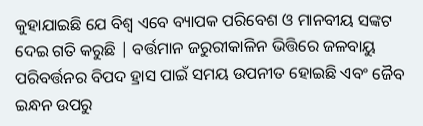କୁହାଯାଇଛି ଯେ ବିଶ୍ଵ ଏବେ ବ୍ୟାପକ ପରିବେଶ ଓ ମାନବୀୟ ସଙ୍କଟ ଦେଇ ଗତି କରୁଛି | ବର୍ତ୍ତମାନ ଜରୁରୀକାଳିନ ଭିତ୍ତିରେ ଜଳବାୟୁ ପରିବର୍ତ୍ତନର ବିପଦ ହ୍ରାସ ପାଇଁ ସମୟ ଉପନୀତ ହୋଇଛି ଏବଂ ଜୈବ ଇନ୍ଧନ ଉପରୁ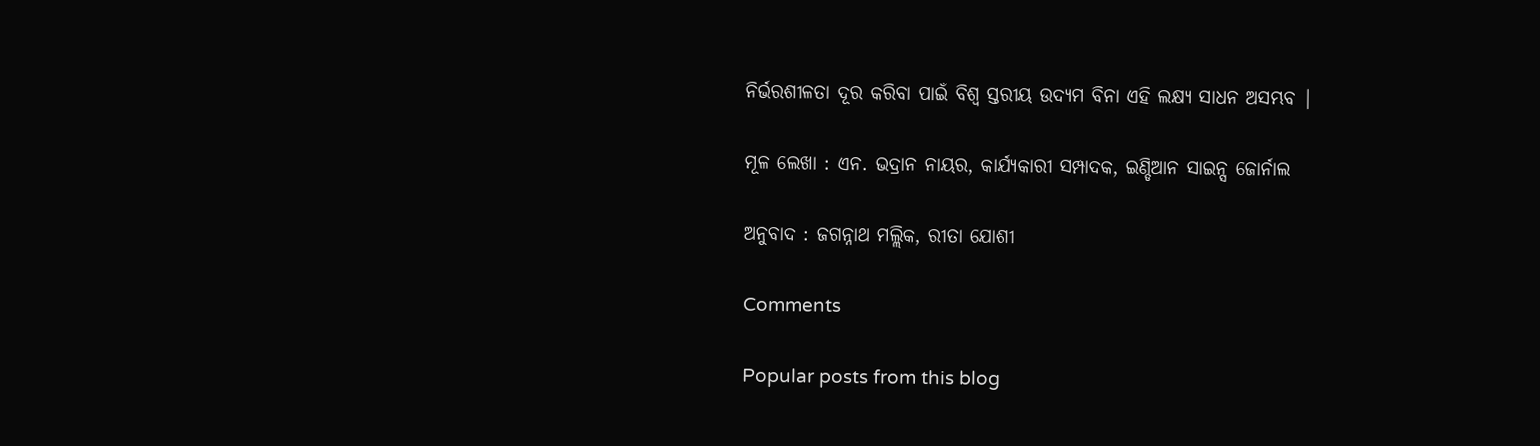ନିର୍ଭରଶୀଳତା ଦୂର କରିବା ପାଇଁ ବିଶ୍ଵ ସ୍ତରୀୟ ଉଦ୍ୟମ ବିନା ଏହି ଲକ୍ଷ୍ୟ ସାଧନ ଅସମ୍ଭବ |

ମୂଳ ଲେଖା : ଏନ. ଭଦ୍ରାନ ନାୟର, କାର୍ଯ୍ୟକାରୀ ସମ୍ପାଦକ, ଇଣ୍ଡିଆନ ସାଇନ୍ସ ଜୋର୍ନାଲ

ଅନୁବାଦ : ଜଗନ୍ନାଥ ମଲ୍ଲିକ, ରୀତା ଯୋଶୀ

Comments

Popular posts from this blog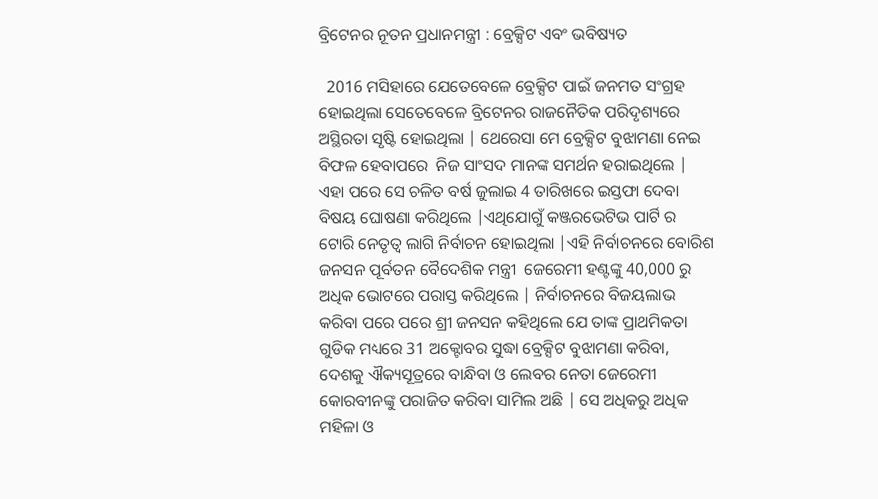ବ୍ରିଟେନର ନୂତନ ପ୍ରଧାନମନ୍ତ୍ରୀ : ବ୍ରେକ୍ସିଟ ଏବଂ ଭବିଷ୍ୟତ

  2016 ମସିହାରେ ଯେତେବେଳେ ବ୍ରେକ୍ସିଟ ପାଇଁ ଜନମତ ସଂଗ୍ରହ ହୋଇଥିଲା ସେତେବେଳେ ବ୍ରିଟେନର ରାଜନୈତିକ ପରିଦୃଶ୍ୟରେ ଅସ୍ଥିରତା ସୃଷ୍ଟି ହୋଇଥିଲା | ଥେରେସା ମେ ବ୍ରେକ୍ସିଟ ବୁଝାମଣା ନେଇ ବିଫଳ ହେବାପରେ  ନିଜ ସାଂସଦ ମାନଙ୍କ ସମର୍ଥନ ହରାଇଥିଲେ | ଏହା ପରେ ସେ ଚଳିତ ବର୍ଷ ଜୁଲାଇ 4 ତାରିଖରେ ଇସ୍ତଫା ଦେବା ବିଷୟ ଘୋଷଣା କରିଥିଲେ |ଏଥିଯୋଗୁଁ କଞ୍ଜରଭେଟିଭ ପାର୍ଟି ର ଟୋରି ନେତୃତ୍ବ ଲାଗି ନିର୍ବାଚନ ହୋଇଥିଲା |ଏହି ନିର୍ବାଚନରେ ବୋରିଶ ଜନସନ ପୂର୍ବତନ ବୈଦେଶିକ ମନ୍ତ୍ରୀ  ଜେରେମୀ ହଣ୍ଟଙ୍କୁ 40,000 ରୁ ଅଧିକ ଭୋଟରେ ପରାସ୍ତ କରିଥିଲେ | ନିର୍ବାଚନରେ ବିଜୟଲାଭ କରିବା ପରେ ପରେ ଶ୍ରୀ ଜନସନ କହିଥିଲେ ଯେ ତାଙ୍କ ପ୍ରାଥମିକତା ଗୁଡିକ ମଧ୍ୟରେ 31 ଅକ୍ଟୋବର ସୁଦ୍ଧା ବ୍ରେକ୍ସିଟ ବୁଝାମଣା କରିବା, ଦେଶକୁ ଐକ୍ୟସୂତ୍ରରେ ବାନ୍ଧିବା ଓ ଲେବର ନେତା ଜେରେମୀ କୋରବୀନଙ୍କୁ ପରାଜିତ କରିବା ସାମିଲ ଅଛି | ସେ ଅଧିକରୁ ଅଧିକ ମହିଳା ଓ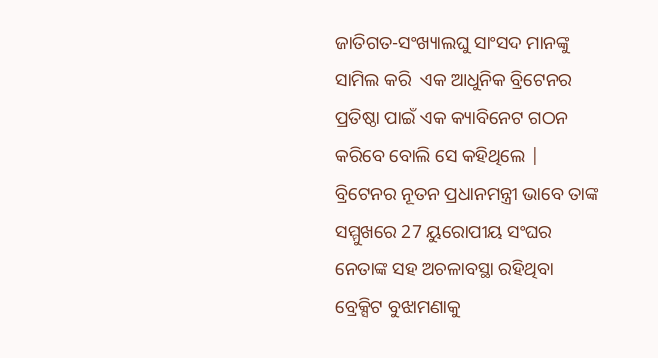ଜାତିଗତ-ସଂଖ୍ୟାଲଘୁ ସାଂସଦ ମାନଙ୍କୁ ସାମିଲ କରି  ଏକ ଆଧୁନିକ ବ୍ରିଟେନର ପ୍ରତିଷ୍ଠା ପାଇଁ ଏକ କ୍ୟାବିନେଟ ଗଠନ କରିବେ ବୋଲି ସେ କହିଥିଲେ | ବ୍ରିଟେନର ନୂତନ ପ୍ରଧାନମନ୍ତ୍ରୀ ଭାବେ ତାଙ୍କ ସମ୍ମୁଖରେ 27 ୟୁରୋପୀୟ ସଂଘର   ନେତାଙ୍କ ସହ ଅଚଳାବସ୍ଥା ରହିଥିବା ବ୍ରେକ୍ସିଟ ବୁଝାମଣାକୁ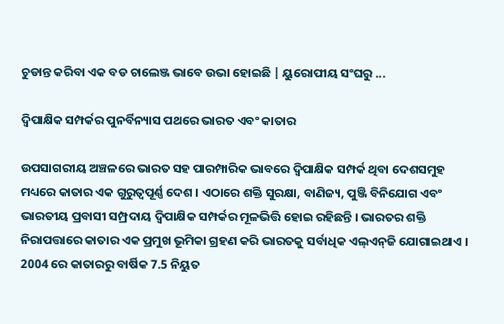ଚୁଡାନ୍ତ କରିବା ଏକ ବଡ ଚାଲେଞ୍ଜ ଭାବେ ଉଭା ହୋଇଛି | ୟୁରୋପୀୟ ସଂଘରୁ ...

ଦ୍ୱିପାକ୍ଷିକ ସମ୍ପର୍କର ପୁନର୍ବିନ୍ୟାସ ପଥରେ ଭାରତ ଏବଂ କାତାର

ଉପସାଗରୀୟ ଅଞ୍ଚଳରେ ଭାରତ ସହ ପାରମ୍ପାରିକ ଭାବରେ ଦ୍ୱିପାକ୍ଷିକ ସମ୍ପର୍କ ଥିବା ଦେଶସମୁହ ମଧ୍ୟରେ କାତାର ଏକ ଗୁରୁତ୍ୱପୂର୍ଣ୍ଣ ଦେଶ । ଏଠାରେ ଶକ୍ତି ସୁରକ୍ଷା, ବାଣିଜ୍ୟ, ପୁଞ୍ଜି ବିନିଯୋଗ ଏବଂ ଭାରତୀୟ ପ୍ରବାସୀ ସମ୍ପ୍ରଦାୟ ଦ୍ୱିପାକ୍ଷିକ ସମ୍ପର୍କର ମୂଳଭିତ୍ତି ହୋଇ ରହିଛନ୍ତି । ଭାରତର ଶକ୍ତି ନିରାପତ୍ତାରେ କାତାର ଏକ ପ୍ରମୁଖ ଭୂମିକା ଗ୍ରହଣ କରି ଭାରତକୁ ସର୍ବାଧିକ ଏଲ୍‌ଏନ୍‌ଜି ଯୋଗାଇଥାଏ । 2004 ରେ କାତାରରୁ ବାର୍ଷିକ 7.5 ନିୟୁତ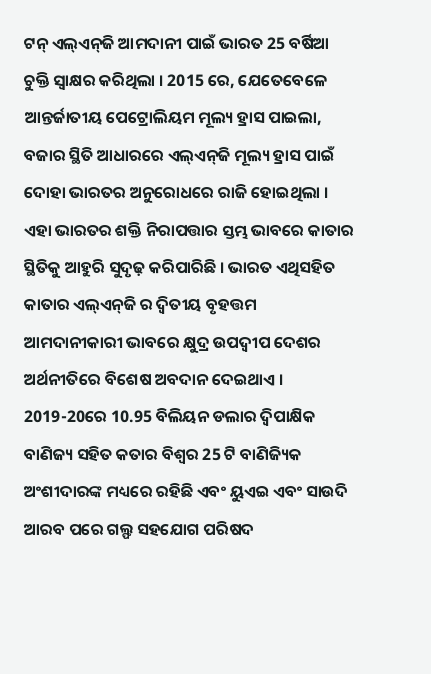ଟନ୍ ଏଲ୍‌ଏନ୍‌ଜି ଆମଦାନୀ ପାଇଁ ଭାରତ 25 ବର୍ଷିଆ ଚୁକ୍ତି ସ୍ୱାକ୍ଷର କରିଥିଲା । 2015 ରେ, ଯେତେବେଳେ ଆନ୍ତର୍ଜାତୀୟ ପେଟ୍ରୋଲିୟମ ମୂଲ୍ୟ ହ୍ରାସ ପାଇଲା, ବଜାର ସ୍ଥିତି ଆଧାରରେ ଏଲ୍‌ଏନ୍‌ଜି ମୂଲ୍ୟ ହ୍ରାସ ପାଇଁ ଦୋହା ଭାରତର ଅନୁରୋଧରେ ରାଜି ହୋଇଥିଲା । ଏହା ଭାରତର ଶକ୍ତି ନିରାପତ୍ତାର ସ୍ତମ୍ଭ ଭାବରେ କାତାର ସ୍ଥିତିକୁ ଆହୁରି ସୁଦୃଢ଼ କରିପାରିଛି । ଭାରତ ଏଥିସହିତ କାତାର ଏଲ୍‌ଏନ୍‌ଜି ର ଦ୍ୱିତୀୟ ବୃହତ୍ତମ ଆମଦାନୀକାରୀ ଭାବରେ କ୍ଷୁଦ୍ର ଉପଦ୍ୱୀପ ଦେଶର ଅର୍ଥନୀତିରେ ବିଶେଷ ଅବଦାନ ଦେଇଥାଏ । 2019-20ରେ 10.95 ବିଲିୟନ ଡଲାର ଦ୍ୱିପାକ୍ଷିକ ବାଣିଜ୍ୟ ସହିତ କତାର ବିଶ୍ୱର 25 ଟି ବାଣିଜ୍ୟିକ ଅଂଶୀଦାରଙ୍କ ମଧ୍ୟରେ ରହିଛି ଏବଂ ୟୁଏଇ ଏବଂ ସାଉଦି ଆରବ ପରେ ଗଲ୍ଫ ସହଯୋଗ ପରିଷଦ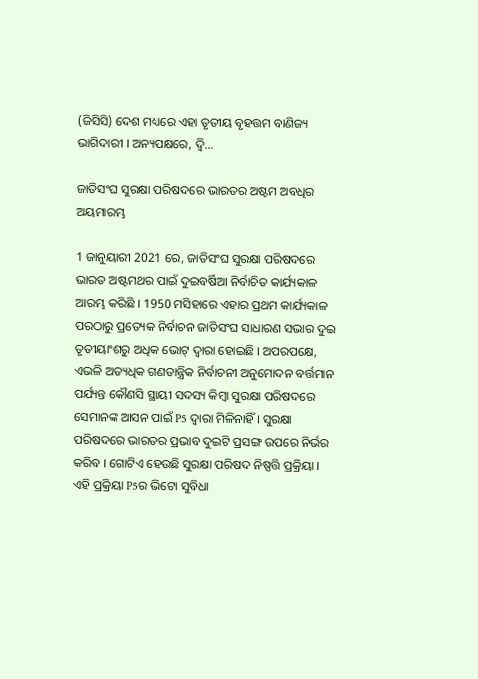(ଜିସିସି) ଦେଶ ମଧ୍ୟରେ ଏହା ତୃତୀୟ ବୃହତ୍ତମ ବାଣିଜ୍ୟ ଭାଗିଦାରୀ । ଅନ୍ୟପକ୍ଷରେ, ଦ୍ୱି...

ଜାତିସଂଘ ସୁରକ୍ଷା ପରିଷଦରେ ଭାରତର ଅଷ୍ଟମ ଅବଧିର ଅୟମାରମ୍ଭ

1 ଜାନୁୟାରୀ 2021 ରେ, ଜାତିସଂଘ ସୁରକ୍ଷା ପରିଷଦରେ ଭାରତ ଅଷ୍ଟମଥର ପାଇଁ ଦୁଇବର୍ଷିଆ ନିର୍ବାଚିତ କାର୍ଯ୍ୟକାଳ ଆରମ୍ଭ କରିଛି । 1950 ମସିହାରେ ଏହାର ପ୍ରଥମ କାର୍ଯ୍ୟକାଳ ପରଠାରୁ ପ୍ରତ୍ୟେକ ନିର୍ବାଚନ ଜାତିସଂଘ ସାଧାରଣ ସଭାର ଦୁଇ ତୃତୀୟାଂଶରୁ ଅଧିକ ଭୋଟ୍ ଦ୍ବାରା ହୋଇଛି । ଅପରପକ୍ଷେ, ଏଭଳି ଅତ୍ୟଧିକ ଗଣତାନ୍ତ୍ରିକ ନିର୍ବାଚନୀ ଅନୁମୋଦନ ବର୍ତ୍ତମାନ ପର୍ଯ୍ୟନ୍ତ କୌଣସି ସ୍ଥାୟୀ ସଦସ୍ୟ କିମ୍ବା ସୁରକ୍ଷା ପରିଷଦରେ ସେମାନଙ୍କ ଆସନ ପାଇଁ P5 ଦ୍ୱାରା ମିଳିନାହିଁ । ସୁରକ୍ଷା ପରିଷଦରେ ଭାରତର ପ୍ରଭାବ ଦୁଇଟି ପ୍ରସଙ୍ଗ ଉପରେ ନିର୍ଭର କରିବ । ଗୋଟିଏ ହେଉଛି ସୁରକ୍ଷା ପରିଷଦ ନିଷ୍ପତ୍ତି ପ୍ରକ୍ରିୟା । ଏହି ପ୍ରକ୍ରିୟା P5ର ଭିଟୋ ସୁବିଧା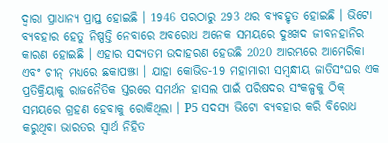ଦ୍ୱାରା ପ୍ରାଧାନ୍ୟ ପ୍ରାପ୍ତ ହୋଇଛି । 1946 ପରଠାରୁ 293 ଥର ବ୍ୟବହୃତ ହୋଇଛି । ଭିଟୋ ବ୍ୟବହାର ହେତୁ ନିଷ୍ପତ୍ତି ନେବାରେ ଅବରୋଧ ଅନେକ ସମୟରେ ଦୁଃଖଦ ଜୀବନହାନିର କାରଣ ହୋଇଛି । ଏହାର ସଦ୍ୟତମ ଉଦାହରଣ ହେଉଛି 2020 ଆରମ୍ଭରେ ଆମେରିକା ଏବଂ ଚୀନ୍ ମଧ୍ୟରେ ଛକାପଞ୍ଝା । ଯାହା କୋଭିଡ-19 ମହାମାରୀ ସମ୍ବନ୍ଧୀୟ ଜାତିସଂଘର ଏକ ପ୍ରତିକ୍ରିୟାକୁ ରାଜନୈତିକ ସ୍ତରରେ ସମର୍ଥନ ହାସଲ ପାଇଁ ପରିଷଦର ସଂକଳ୍ପକୁ ଠିକ୍ ସମୟରେ ଗ୍ରହଣ ହେବାକୁ ରୋକିଥିଲା । P5 ସଦସ୍ୟ ଭିଟୋ ବ୍ୟବହାର କରି ବିରୋଧ କରୁଥିବା ଭାରତର ସ୍ବାର୍ଥ ନିହିତ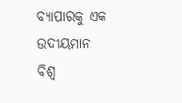ବ୍ୟାପାରକୁ ଏକ ଉଦୀୟମାନ ବିଶ୍ୱ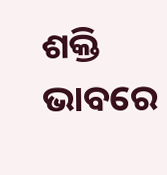ଶକ୍ତି ଭାବରେ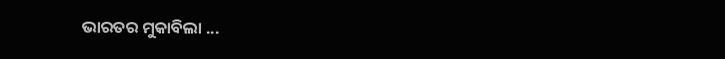ଭାରତର ମୁକାବିଲା ...